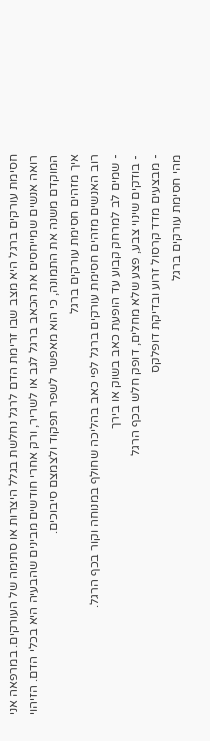חסימת עורקים ברגל היא מצב שבו זרימת הדם לרגל נחלשת בגלל היצרות או סתימה של העורקים. במרפאה אני רואה אנשים שמייחסים את הכאב ברגל לגב או לשריר, ורק אחרי חודשים מבינים שהבעיה היא בכלי הדם. הזיהוי המוקדם משנה את התמונה, כי הוא מאפשר לשפר תפקוד ולצמצם סיבוכים.
איך מזהים חסימת עורקים ברגל
רוב האנשים מזהים חסימת עורקים ברגל לפי כאב בהליכה שחולף במנוחה וקור בכף הרגל.
- שמים לב למרחק קבוע עד הופעת כאב בשוק או בירך
- בודקים שינוי צבע, פצע שלא מחלים, דופק חלש בכף הרגל
- מבצעים מדד קרסול זרוע ובדיקת דופלקס
מהי חסימת עורקים ברגל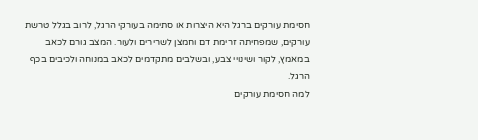חסימת עורקים ברגל היא היצרות או סתימה בעורקי הרגל, לרוב בגלל טרשת עורקים, שמפחיתה זרימת דם וחמצן לשרירים ולעור. המצב גורם לכאב במאמץ, לקור ושינויי צבע, ובשלבים מתקדמים לכאב במנוחה ולכיבים בכף הרגל.
למה חסימת עורקים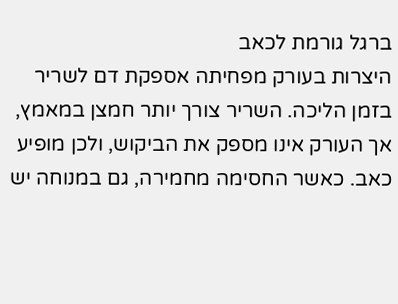ברגל גורמת לכאב
היצרות בעורק מפחיתה אספקת דם לשריר בזמן הליכה. השריר צורך יותר חמצן במאמץ, אך העורק אינו מספק את הביקוש, ולכן מופיע כאב. כאשר החסימה מחמירה, גם במנוחה יש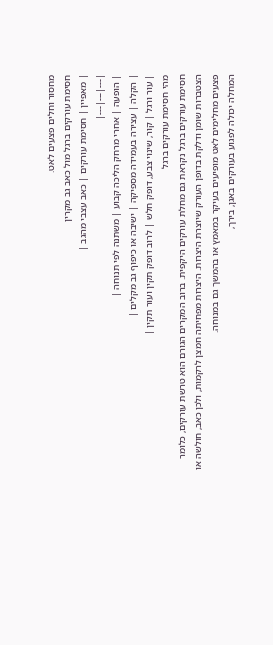מחסור וחלים פצעים לאט.
חסימת עורקים ברגל מול כאב גב מקרין
| מאפיין | חסימת עורקים | כאב עצבי מהגב |
|---|---|---|
| הופעה | אחרי מרחק הליכה קבוע | משתנה לפי תנוחה |
| הקלה | עצירה בעמידה מספיקה | ישיבה או כיפוף גב מקלים |
| עור ורגל | קור, שינוי צבע, דופק חלש | לרוב דופק תקין ועור תקין |
מהי חסימת עורקים ברגל
חסימת עורקים ברגל נקראת גם מחלת עורקים היקפית. ברוב המקרים הגורם הוא טרשת עורקים, כלומר הצטברות שומן ודלקת בדופן העורק שיוצרת היצרות. היצרות מפחיתה חמצן לרקמות, ולכן כאב, חולשה או פצעים מחלימים לאט מופיעים בעיקר במאמץ או בהמשך גם במנוחה.
המחלה יכולה לפגוע בעורקים באגן, בירך,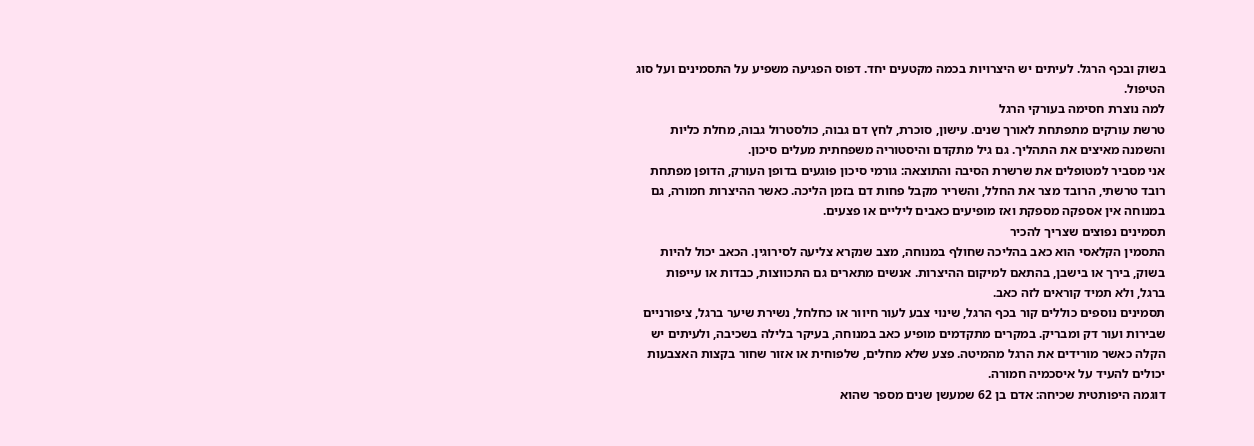בשוק ובכף הרגל. לעיתים יש היצרויות בכמה מקטעים יחד. דפוס הפגיעה משפיע על התסמינים ועל סוג הטיפול.
למה נוצרת חסימה בעורקי הרגל
טרשת עורקים מתפתחת לאורך שנים. עישון, סוכרת, לחץ דם גבוה, כולסטרול גבוה, מחלת כליות והשמנה מאיצים את התהליך. גם גיל מתקדם והיסטוריה משפחתית מעלים סיכון.
אני מסביר למטופלים את שרשרת הסיבה והתוצאה: גורמי סיכון פוגעים בדופן העורק, הדופן מפתחת רובד טרשתי, הרובד מצר את החלל, והשריר מקבל פחות דם בזמן הליכה. כאשר ההיצרות חמורה, גם במנוחה אין אספקה מספקת ואז מופיעים כאבים ליליים או פצעים.
תסמינים נפוצים שצריך להכיר
התסמין הקלאסי הוא כאב בהליכה שחולף במנוחה, מצב שנקרא צליעה לסירוגין. הכאב יכול להיות בשוק, בירך או בישבן, בהתאם למיקום ההיצרות. אנשים מתארים גם התכווצות, כבדות או עייפות ברגל, ולא תמיד קוראים לזה כאב.
תסמינים נוספים כוללים קור בכף הרגל, שינוי צבע לעור חיוור או כחלחל, נשירת שיער ברגל, ציפורניים שבירות ועור דק ומבריק. במקרים מתקדמים מופיע כאב במנוחה, בעיקר בלילה בשכיבה, ולעיתים יש הקלה כאשר מורידים את הרגל מהמיטה. פצע שלא מחלים, שלפוחית או אזור שחור בקצות האצבעות יכולים להעיד על איסכמיה חמורה.
דוגמה היפותטית שכיחה: אדם בן 62 שמעשן שנים מספר שהוא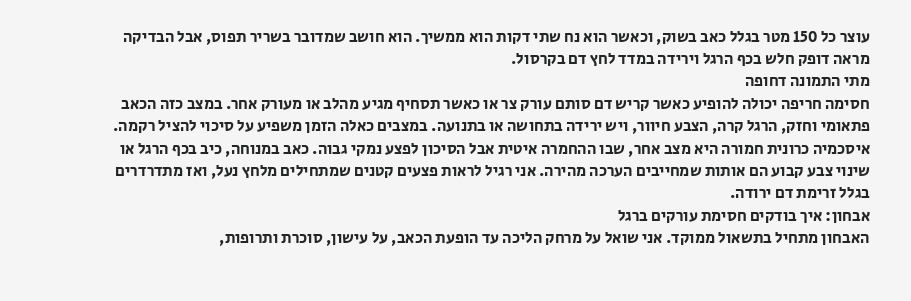עוצר כל 150 מטר בגלל כאב בשוק, וכאשר הוא נח שתי דקות הוא ממשיך. הוא חושב שמדובר בשריר תפוס, אבל הבדיקה מראה דופק חלש בכף הרגל וירידה במדד לחץ דם בקרסול.
מתי התמונה דחופה
חסימה חריפה יכולה להופיע כאשר קריש דם סותם עורק צר או כאשר תסחיף מגיע מהלב או מעורק אחר. במצב כזה הכאב פתאומי וחזק, הרגל קרה, הצבע חיוור, ויש ירידה בתחושה או בתנועה. במצבים כאלה הזמן משפיע על סיכוי להציל רקמה.
איסכמיה כרונית חמורה היא מצב אחר, שבו ההחמרה איטית אבל הסיכון לפצע נמקי גבוה. כאב במנוחה, כיב בכף הרגל או שינוי צבע קבוע הם אותות שמחייבים הערכה מהירה. אני רגיל לראות פצעים קטנים שמתחילים מלחץ נעל, ואז מתדרדרים בגלל זרימת דם ירודה.
אבחון: איך בודקים חסימת עורקים ברגל
האבחון מתחיל בתשאול ממוקד. אני שואל על מרחק הליכה עד הופעת הכאב, על עישון, סוכרת ותרופות,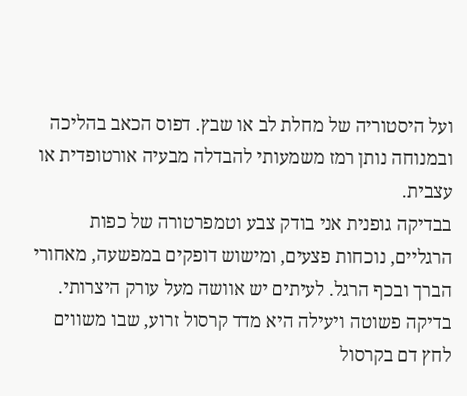ועל היסטוריה של מחלת לב או שבץ. דפוס הכאב בהליכה ובמנוחה נותן רמז משמעותי להבדלה מבעיה אורטופדית או עצבית.
בבדיקה גופנית אני בודק צבע וטמפרטורה של כפות הרגליים, נוכחות פצעים, ומישוש דופקים במפשעה, מאחורי הברך ובכף הרגל. לעיתים יש אוושה מעל עורק היצרותי. בדיקה פשוטה ויעילה היא מדד קרסול זרוע, שבו משווים לחץ דם בקרסול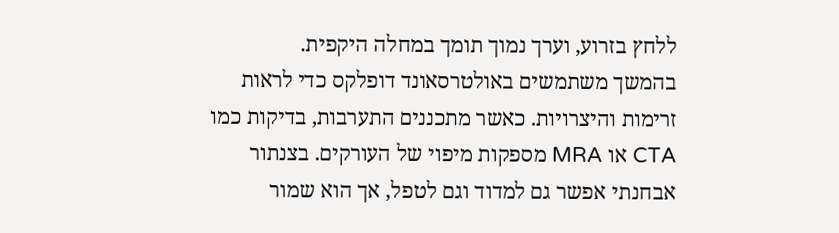ללחץ בזרוע, וערך נמוך תומך במחלה היקפית.
בהמשך משתמשים באולטרסאונד דופלקס כדי לראות זרימות והיצרויות. כאשר מתכננים התערבות, בדיקות כמו CTA או MRA מספקות מיפוי של העורקים. בצנתור אבחנתי אפשר גם למדוד וגם לטפל, אך הוא שמור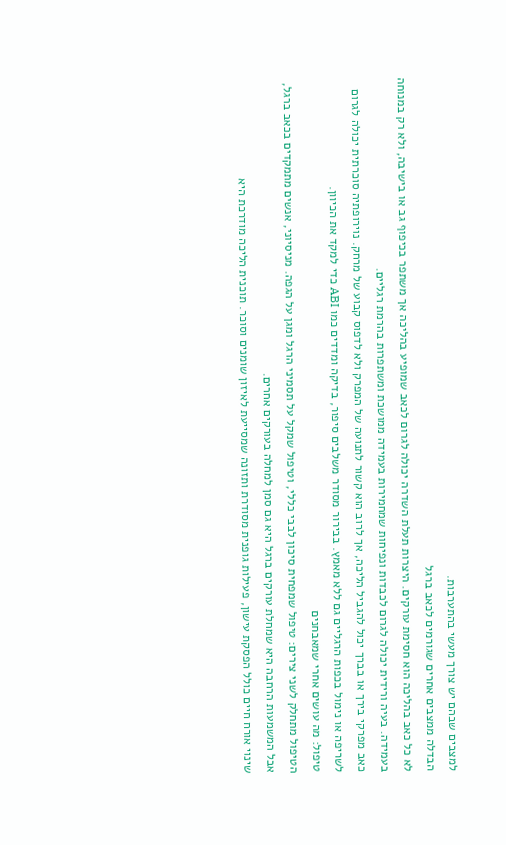למצבים שבהם יש צורך מעשי בהתערבות.
הבדלה ממצבים אחרים שגורמים לכאב ברגל
לא כל כאב בהליכה הוא חסימת עורקים. היצרות תעלת השדרה יכולה לגרום לכאב שמופיע בהליכה אך משתפר בכיפוף גב או בישיבה, ולא רק במנוחה בעמידה. בעיה ורידית יכולה לגרום לכבדות ונפיחות שמחמירות בעמידה ממושכת ומשתפרות בהרמת רגליים.
כאב מפרקי בירך או בברך יכול להגביל הליכה, אך לרוב הוא קשור לתנועה של המפרק ולא לדפוס קבוע של מרחק. נוירופתיה סוכרתית יכולה לגרום לשריפה או נימול בכפות הרגליים גם ללא מאמץ. בבירור מסודר משלבים סיפור, בדיקה ומדדים כמו ABI כדי למקד את הכיוון.
טיפול: מה עושים אחרי שמאבחנים
הטיפול מתחלק לשני צירים: טיפול שמפחית סיכון לבבי כללי, וטיפול שמקל על תסמיני הרגל ומגן על הגפה. מניסיוני, אנשים מתמקדים בכאב ברגל, אבל המשמעות הרחבה היא שמחלת עורקים ברגל היא גם סמן למחלה בעורקים אחרים.
שינוי אורח חיים כולל הפסקת עישון, פעילות גופנית מסודרת ותזונה שמסייעת לאיזון שומנים וסוכר. תוכנית הליכה מודרכת היא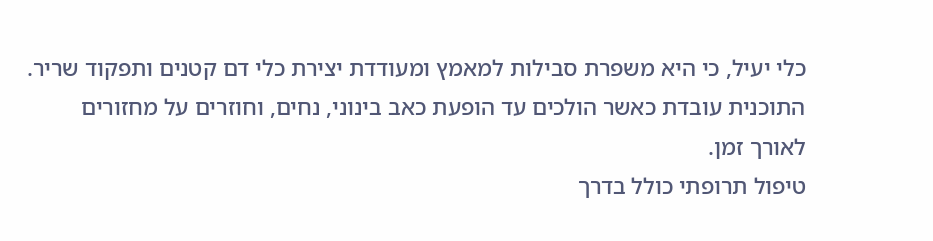כלי יעיל, כי היא משפרת סבילות למאמץ ומעודדת יצירת כלי דם קטנים ותפקוד שריר. התוכנית עובדת כאשר הולכים עד הופעת כאב בינוני, נחים, וחוזרים על מחזורים לאורך זמן.
טיפול תרופתי כולל בדרך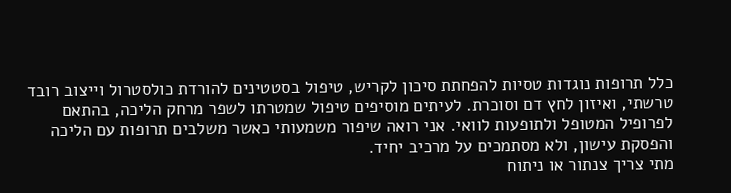כלל תרופות נוגדות טסיות להפחתת סיכון לקריש, טיפול בסטטינים להורדת כולסטרול וייצוב רובד טרשתי, ואיזון לחץ דם וסוכרת. לעיתים מוסיפים טיפול שמטרתו לשפר מרחק הליכה, בהתאם לפרופיל המטופל ולתופעות לוואי. אני רואה שיפור משמעותי כאשר משלבים תרופות עם הליכה והפסקת עישון, ולא מסתמכים על מרכיב יחיד.
מתי צריך צנתור או ניתוח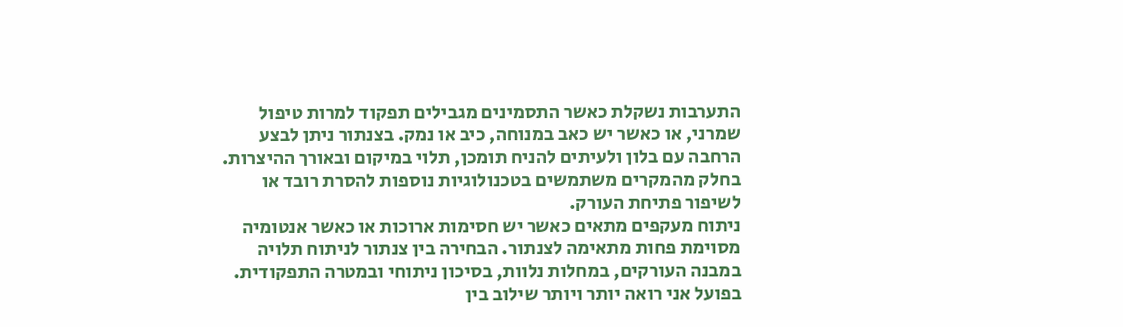התערבות נשקלת כאשר התסמינים מגבילים תפקוד למרות טיפול שמרני, או כאשר יש כאב במנוחה, כיב או נמק. בצנתור ניתן לבצע הרחבה עם בלון ולעיתים להניח תומכן, תלוי במיקום ובאורך ההיצרות. בחלק מהמקרים משתמשים בטכנולוגיות נוספות להסרת רובד או לשיפור פתיחת העורק.
ניתוח מעקפים מתאים כאשר יש חסימות ארוכות או כאשר אנטומיה מסוימת פחות מתאימה לצנתור. הבחירה בין צנתור לניתוח תלויה במבנה העורקים, במחלות נלוות, בסיכון ניתוחי ובמטרה התפקודית. בפועל אני רואה יותר ויותר שילוב בין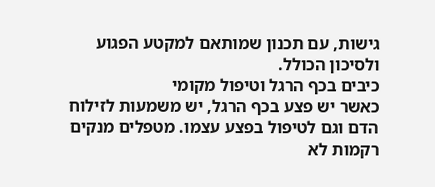גישות, עם תכנון שמותאם למקטע הפגוע ולסיכון הכולל.
כיבים בכף הרגל וטיפול מקומי
כאשר יש פצע בכף הרגל, יש משמעות לזילוח הדם וגם לטיפול בפצע עצמו. מטפלים מנקים רקמות לא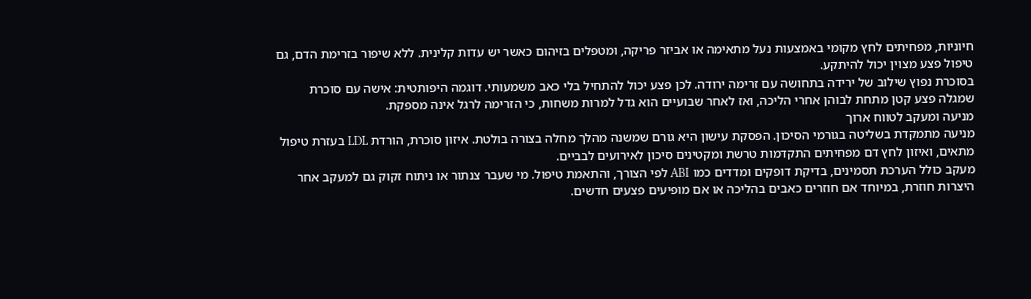חיוניות, מפחיתים לחץ מקומי באמצעות נעל מתאימה או אביזר פריקה, ומטפלים בזיהום כאשר יש עדות קלינית. ללא שיפור בזרימת הדם, גם טיפול פצע מצוין יכול להיתקע.
בסוכרת נפוץ שילוב של ירידה בתחושה עם זרימה ירודה. לכן פצע יכול להתחיל בלי כאב משמעותי. דוגמה היפותטית: אישה עם סוכרת שמגלה פצע קטן מתחת לבוהן אחרי הליכה, ואז לאחר שבועיים הוא גדל למרות משחות, כי הזרימה לרגל אינה מספקת.
מניעה ומעקב לטווח ארוך
מניעה מתמקדת בשליטה בגורמי הסיכון. הפסקת עישון היא גורם שמשנה מהלך מחלה בצורה בולטת. איזון סוכרת, הורדת LDL בעזרת טיפול מתאים, ואיזון לחץ דם מפחיתים התקדמות טרשת ומקטינים סיכון לאירועים לבביים.
מעקב כולל הערכת תסמינים, בדיקת דופקים ומדדים כמו ABI לפי הצורך, והתאמת טיפול. מי שעבר צנתור או ניתוח זקוק גם למעקב אחר היצרות חוזרת, במיוחד אם חוזרים כאבים בהליכה או אם מופיעים פצעים חדשים.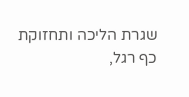שגרת הליכה ותחזוקת כף רגל,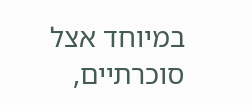במיוחד אצל סוכרתיים,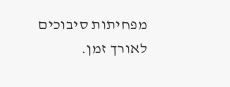מפחיתות סיבוכים לאורך זמן.